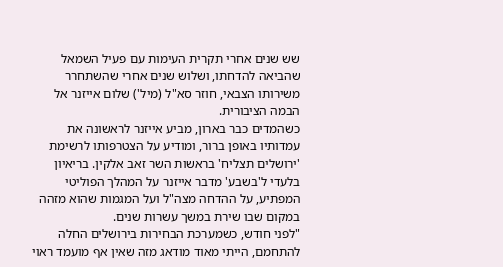שש שנים אחרי תקרית העימות עם פעיל השמאל שהביאה להדחתו, ושלוש שנים אחרי שהשתחרר משירותו הצבאי, חוזר סא"ל (מיל') שלום אייזנר אל הבמה הציבורית.
כשהמדים כבר בארון, מביע אייזנר לראשונה את עמדותיו באופן ברור, ומודיע על הצטרפותו לרשימת 'ירושלים תצליח' בראשות השר זאב אלקין. בריאיון בלעדי ל'בשבע' מדבר אייזנר על המהלך הפוליטי המפתיע, על ההדחה מצה"ל ועל המגמות שהוא מזהה במקום שבו שירת במשך עשרות שנים.
"לפני חודש, כשמערכת הבחירות בירושלים החלה להתחמם, הייתי מאוד מודאג מזה שאין אף מועמד ראוי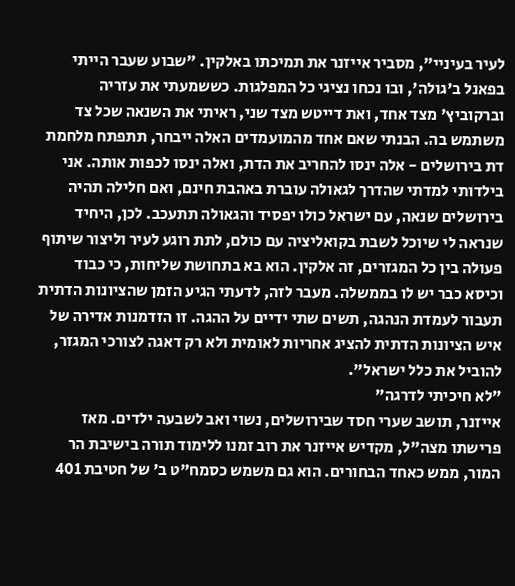לעיר בעיניי", מסביר אייזנר את תמיכתו באלקין. "שבוע שעבר הייתי בפאנל ב'גולה', ובו נכחו נציגי כל המפלגות. כששמעתי את עזריה וברקוביץ' מצד אחד, ואת דייטש מצד שני, ראיתי את השנאה שכל צד משתמש בה. הבנתי שאם אחד מהמועמדים האלה ייבחר, תתפתח מלחמת דת בירושלים - אלה ינסו להחריב את הדת, ואלה ינסו לכפות אותה. אני בילדותי למדתי שהדרך לגאולה עוברת באהבת חינם, ואם חלילה תהיה בירושלים שנאה, עם ישראל כולו יפסיד והגאולה תתעכב. לכן, היחיד שנראה לי שיוכל לשבת בקואליציה עם כולם, לתת רוגע לעיר וליצור שיתוף פעולה בין כל המגזרים, זה אלקין. הוא בא בתחושת שליחות, כי כבוד וכיסא כבר יש לו בממשלה. מעבר לזה, לדעתי הגיע הזמן שהציונות הדתית תעבור לעמדת הנהגה, תשים שתי ידיים על ההגה. זו הזדמנות אדירה של איש הציונות הדתית להציג אחריות לאומית ולא רק דאגה לצורכי המגזר, להוביל את כלל ישראל".
"לא חיכיתי לדרגה"
אייזנר, תושב שערי חסד שבירושלים, נשוי ואב לשבעה ילדים. מאז פרישתו מצה"ל, מקדיש אייזנר את רוב זמנו ללימוד תורה בישיבת הר המור, ממש כאחד הבחורים. הוא גם משמש כסמח"ט ב' של חטיבת 401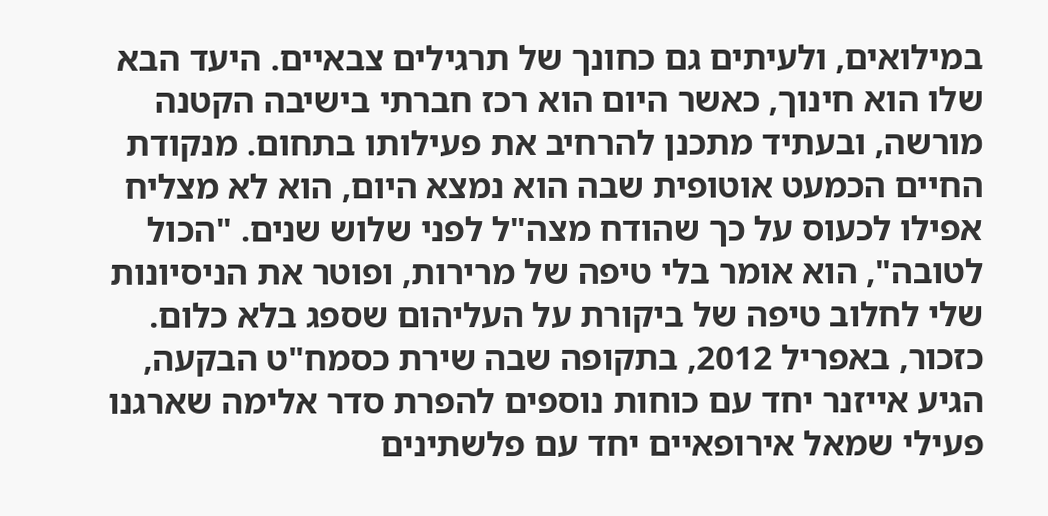במילואים, ולעיתים גם כחונך של תרגילים צבאיים. היעד הבא שלו הוא חינוך, כאשר היום הוא רכז חברתי בישיבה הקטנה מורשה, ובעתיד מתכנן להרחיב את פעילותו בתחום. מנקודת החיים הכמעט אוטופית שבה הוא נמצא היום, הוא לא מצליח אפילו לכעוס על כך שהודח מצה"ל לפני שלוש שנים. "הכול לטובה", הוא אומר בלי טיפה של מרירות, ופוטר את הניסיונות שלי לחלוב טיפה של ביקורת על העליהום שספג בלא כלום.
כזכור, באפריל 2012, בתקופה שבה שירת כסמח"ט הבקעה, הגיע אייזנר יחד עם כוחות נוספים להפרת סדר אלימה שארגנו פעילי שמאל אירופאיים יחד עם פלשתינים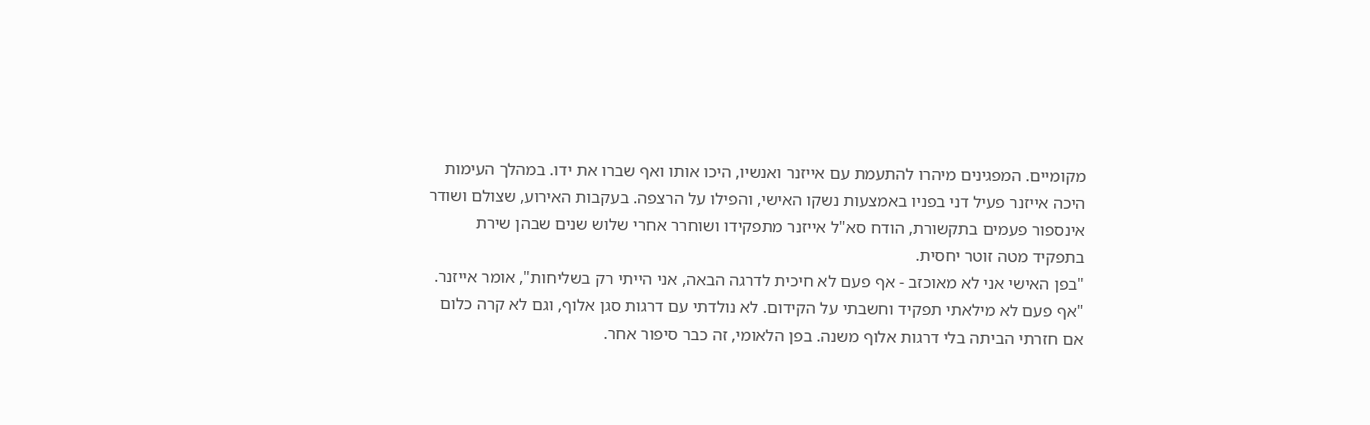מקומיים. המפגינים מיהרו להתעמת עם אייזנר ואנשיו, היכו אותו ואף שברו את ידו. במהלך העימות היכה אייזנר פעיל דני בפניו באמצעות נשקו האישי, והפילו על הרצפה. בעקבות האירוע, שצולם ושודר אינספור פעמים בתקשורת, הודח סא"ל אייזנר מתפקידו ושוחרר אחרי שלוש שנים שבהן שירת בתפקיד מטה זוטר יחסית.
"בפן האישי אני לא מאוכזב - אף פעם לא חיכית לדרגה הבאה, אני הייתי רק בשליחות", אומר אייזנר. "אף פעם לא מילאתי תפקיד וחשבתי על הקידום. לא נולדתי עם דרגות סגן אלוף, וגם לא קרה כלום אם חזרתי הביתה בלי דרגות אלוף משנה. בפן הלאומי, זה כבר סיפור אחר.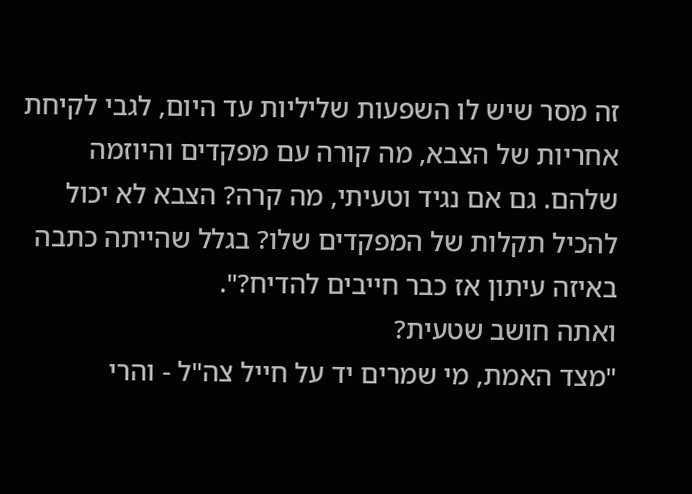זה מסר שיש לו השפעות שליליות עד היום, לגבי לקיחת אחריות של הצבא, מה קורה עם מפקדים והיוזמה שלהם. גם אם נגיד וטעיתי, מה קרה? הצבא לא יכול להכיל תקלות של המפקדים שלו? בגלל שהייתה כתבה באיזה עיתון אז כבר חייבים להדיח?".
ואתה חושב שטעית?
"מצד האמת, מי שמרים יד על חייל צה"ל - והרי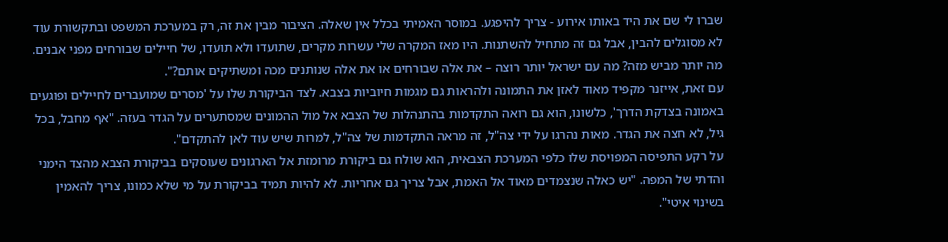שברו לי שם את היד באותו אירוע - צריך להיפגע. במוסר האמיתי בכלל אין שאלה. הציבור מבין את זה, רק במערכת המשפט ובתקשורת עוד לא מסוגלים להבין, אבל גם זה מתחיל להשתנות. היו מאז המקרה שלי עשרות מקרים, שתועדו ולא תועדו, של חיילים שבורחים מפני אבנים. מה יותר מביש מזה? מה עם ישראל יותר רוצה – את אלה שבורחים או את אלה שנותנים מכה ומשתיקים אותם?".
עם זאת, אייזנר מקפיד מאוד לאזן את התמונה ולהראות גם מגמות חיוביות בצבא. לצד הביקורת שלו על 'מסרים שמועברים לחיילים ופוגעים באמונה בצדקת הדרך', כלשונו, הוא גם רואה התקדמות בהתנהלות של הצבא אל מול ההמונים שמסתערים על הגדר בעזה. "אף מחבל, בכל גיל, לא חצה את הגדר. מאות נהרגו על ידי צה"ל, זה מראה התקדמות של צה"ל, למרות שיש עוד לאן להתקדם".
על רקע התפיסה המפויסת שלו כלפי המערכת הצבאית, הוא שולח גם ביקורת מרומזת אל הארגונים שעוסקים בביקורת הצבא מהצד הימני והדתי של המפה. "יש כאלה שנצמדים מאוד אל האמת, אבל צריך גם אחריות. לא להיות תמיד בביקורת על מי שלא כמונו, צריך להאמין בשינוי איטי".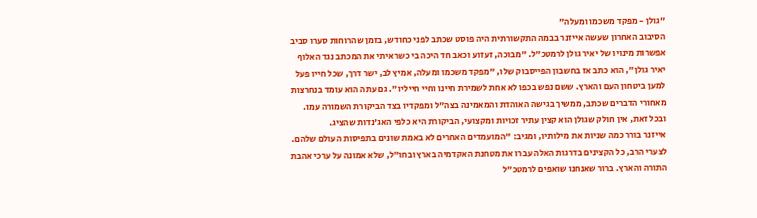"גולן - מפקד משכמו ומעלה"
הסיבוב האחרון שעשה אייזנר בבמה התקשורתית היה פוסט שכתב לפני כחודש, בזמן שהרוחות סערו סביב אפשרות מינויו של יאיר גולן לרמטכ"ל. "מבוכה, זעזוע וכאב חד היכה בי כשראיתי את המכתב נגד האלוף יאיר גולן", הוא כתב אז בחשבון הפייסבוק שלו, "מפקד משכמו ומעלה, אמיץ לב, ישר דרך, שכל חייו פעל למען ביטחון העם והארץ. ששם נפש בכפו לא אחת לשמירת חיינו וחיי חייליו". גם עתה הוא עומד בנחרצות מאחורי הדברים שכתב, ממשיך בגישה האוהדת והמאמינה בצה"ל ומפקדיו בצד הביקורת השמורה עמו.
ובכל זאת, אין חולק שגולן הוא קצין עתיר זכויות ומקצועי, הביקורת היא כלפי האג'נדות שהציג.
אייזנר בורר כמה שניות את מילותיו, ומגיב: "המועמדים האחרים לא באמת שונים בתפיסות העולם שלהם. לצערי הרב, כל הקצינים בדרגות האלה עברו את מטחנת האקדמיה בארץ ובחו"ל, שלא אמונה על ערכי אהבת התורה והארץ. ברור שאנחנו שואפים לרמטכ"ל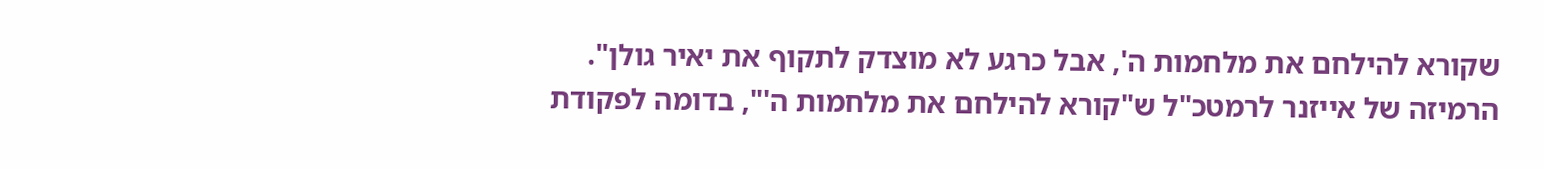שקורא להילחם את מלחמות ה', אבל כרגע לא מוצדק לתקוף את יאיר גולן".
הרמיזה של אייזנר לרמטכ"ל ש"קורא להילחם את מלחמות ה'", בדומה לפקודת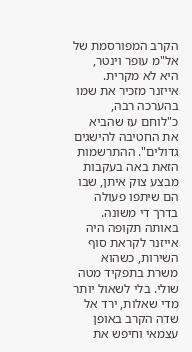הקרב המפורסמת של אל"מ עופר וינטר, היא לא מקרית. אייזנר מזכיר את שמו בהערכה רבה, כ"לוחם עז שהביא את החטיבה להישגים גדולים". ההתרשמות הזאת באה בעקבות מבצע צוק איתן, שבו הם שיתפו פעולה בדרך די משונה. באותה תקופה היה אייזנר לקראת סוף השירות, כשהוא משרת בתפקיד מטה שולי. בלי לשאול יותר מדי שאלות, ירד אל שדה הקרב באופן עצמאי וחיפש את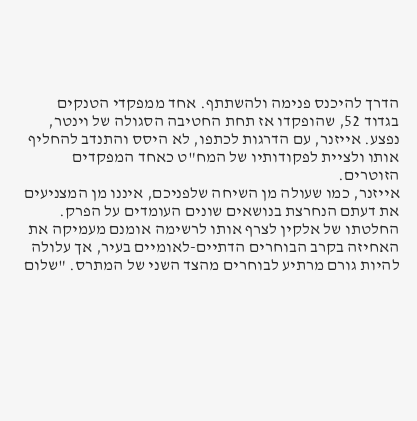הדרך להיכנס פנימה ולהשתתף. אחד ממפקדי הטנקים בגדוד 52, שהופקדו אז תחת החטיבה הסגולה של וינטר, נפצע. אייזנר, עם הדרגות לכתפו, לא היסס והתנדב להחליף אותו ולציית לפקודותיו של המח"ט כאחד המפקדים הזוטרים.
אייזנר, כמו שעולה מן השיחה שלפניכם, איננו מן המצניעים את דעתם הנחרצת בנושאים שונים העומדים על הפרק. החלטתו של אלקין לצרף אותו לרשימה אומנם מעמיקה את האחיזה בקרב הבוחרים הדתיים-לאומיים בעיר, אך עלולה להיות גורם מרתיע לבוחרים מהצד השני של המתרס. "שלום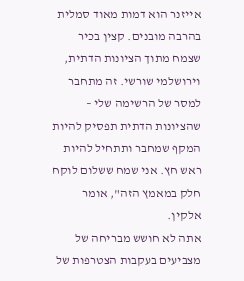אייזנר הוא דמות מאוד סמלית בהרבה מובנים. קצין בכיר שצמח מתוך הציונות הדתית, וירושלמי שורשי. זה מתחבר למסר של הרשימה שלי – שהציונות הדתית תפסיק להיות המקף שמחבר ותתחיל להיות ראש חץ. אני שמח ששלום לוקח חלק במאמץ הזה", אומר אלקין.
אתה לא חושש מבריחה של מצביעים בעקבות הצטרפות של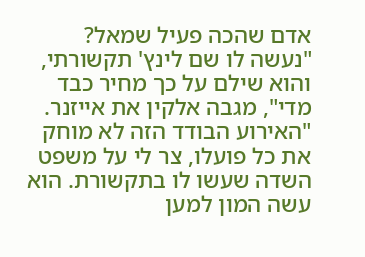אדם שהכה פעיל שמאל?
"נעשה לו שם לינץ' תקשורתי, והוא שילם על כך מחיר כבד מדי", מגבה אלקין את אייזנר. "האירוע הבודד הזה לא מוחק את כל פועלו, צר לי על משפט השדה שעשו לו בתקשורת. הוא עשה המון למען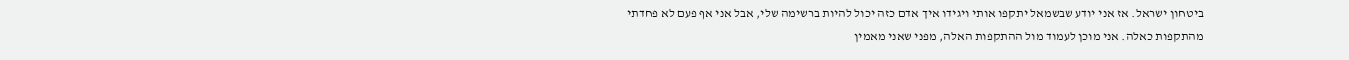ביטחון ישראל. אז אני יודע שבשמאל יתקפו אותי ויגידו איך אדם כזה יכול להיות ברשימה שלי, אבל אני אף פעם לא פחדתי מהתקפות כאלה. אני מוכן לעמוד מול ההתקפות האלה, מפני שאני מאמין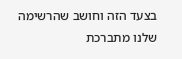בצעד הזה וחושב שהרשימה שלנו מתברכת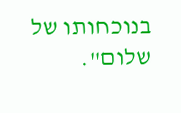בנוכחותו של שלום".